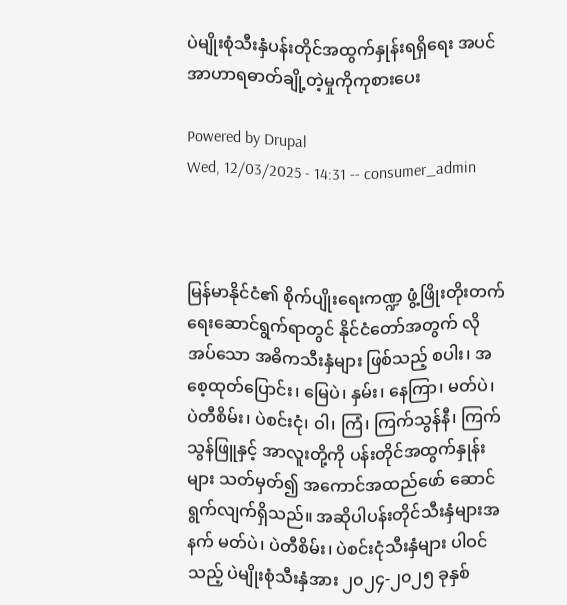ပဲမျိုးစုံသီးနှံပန်းတိုင်အထွက်နှုန်းရရှိရေး အပင်အာဟာရဓာတ်ချို့တဲ့မှုကိုကုစားပေး

Powered by Drupal
Wed, 12/03/2025 - 14:31 -- consumer_admin



မြန်မာနိုင်ငံ၏ စိုက်ပျိုးရေးကဏ္ဍ ဖွံ့ဖြိုးတိုးတက်ရေးဆောင်ရွက်ရာတွင် နိုင်ငံတော်အတွက် လိုအပ်သော အဓိကသီးနှံများ ဖြစ်သည့် စပါး၊ အစေ့ထုတ်ပြောင်း၊ မြေပဲ၊ နှမ်း၊ နေကြာ၊ မတ်ပဲ၊ ပဲတီစိမ်း၊ ပဲစင်းငုံ၊ ဝါ၊ ကြံ၊ ကြက်သွန်နီ၊ ကြက်သွန်ဖြူနှင့် အာလူးတို့ကို ပန်းတိုင်အထွက်နှုန်းများ သတ်မှတ်၍ အကောင်အထည်ဖော် ဆောင်ရွက်လျက်ရှိသည်။ အဆိုပါပန်းတိုင်သီးနှံများအနက် မတ်ပဲ၊ ပဲတီစိမ်း၊ ပဲစင်းငုံသီးနှံများ ပါဝင်သည့် ပဲမျိုးစုံသီးနှံအား ၂၀၂၄-၂၀၂၅ ခုနှစ်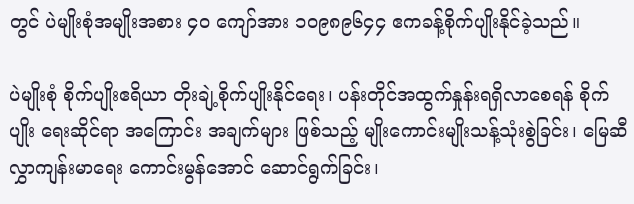တွင် ပဲမျိုးစုံအမျိုးအစား ၄၀ ကျော်အား ၁၀၉၈၉၆၄၄ ဧကခန့်စိုက်ပျိုးနိုင်ခဲ့သည်။

ပဲမျိုးစုံ စိုက်ပျိုးဧရိယာ တိုးချဲ့စိုက်ပျိုးနိုင်ရေး၊ ပန်းတိုင်အထွက်နှုန်းရရှိလာစေရန် စိုက်ပျိုး ရေးဆိုင်ရာ အကြောင်း အချက်များ ဖြစ်သည့် မျိုးကောင်းမျိုးသန့်သုံးစွဲခြင်း၊ မြေဆီလွှာကျန်းမာရေး ကောင်းမွန်အောင် ဆောင်ရွက်ခြင်း၊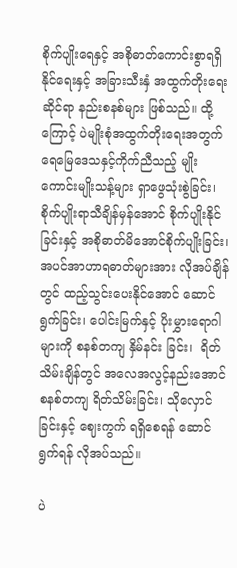စိုက်ပျိုးရေနှင့် အစိုဓာတ်ကောင်းစွာရရှိနိုင်ရေးနှင့် အခြားသီးနှံ အထွက်တိုးရေးဆိုင်ရာ နည်းစနစ်များ ဖြစ်သည်။ ထို့ကြောင့် ပဲမျိုးစုံအထွက်တိုးရေးအတွက် ရေမြေဒေသနှင့်ကိုက်ညီသည့် မျိုးကောင်းမျိုးသန့်များ ရှာဖွေသုံးစွဲခြင်း၊ စိုက်ပျိုးရာသီချိန်မှန်အောင် စိုက်ပျိုးနိုင်ခြင်းနှင့် အစိုဓာတ်မိအောင်စိုက်ပျိုးခြင်း၊ အပင်အာဟာရဓာတ်များအား လိုအပ်ချိန်တွင် ထည့်သွင်းပေးနိုင်အောင် ဆောင်ရွက်ခြင်း၊ ပေါင်းမြက်နှင့် ပိုးမွှားရောဂါများကို စနစ်တကျ နှိမ်နင်း ခြင်း၊  ရိတ်သိမ်းချိန်တွင် အလေအလွင့်နည်းအောင် စနစ်တကျ ရိတ်သိမ်းခြင်း၊ သိုလှောင်ခြင်းနှင့် ဈေးကွက် ရရှိစေရန် ဆောင်ရွက်ရန် လိုအပ်သည်။

ပဲ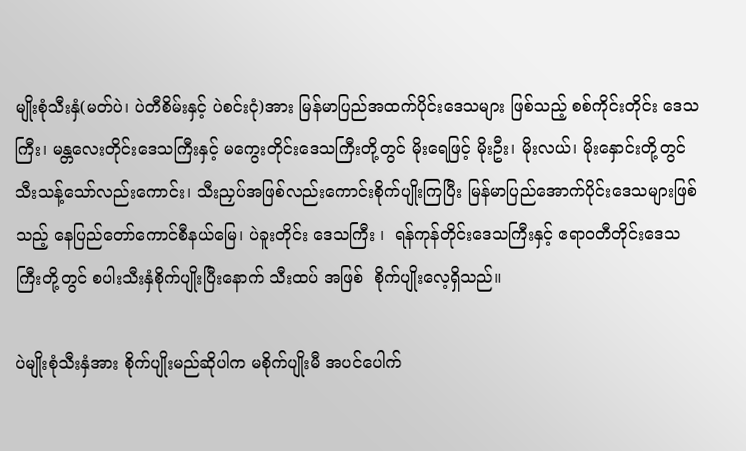မျိုးစုံသီးနှံ(မတ်ပဲ၊ ပဲတီစိမ်းနှင့် ပဲစင်းငုံ)အား မြန်မာပြည်အထက်ပိုင်းဒေသများ ဖြစ်သည့် စစ်ကိုင်းတိုင်း ဒေသကြီး၊ မန္တလေးတိုင်းဒေသကြီးနှင့် မကွေးတိုင်းဒေသကြီးတို့တွင် မိုးရေဖြင့် မိုးဦး၊ မိုးလယ်၊ မိုးနှောင်းတို့တွင် သီးသန့်သော်လည်းကောင်း၊ သီးညှပ်အဖြစ်လည်းကောင်းစိုက်ပျိုးကြပြီး မြန်မာပြည်အောက်ပိုင်းဒေသများဖြစ်သည့် နေပြည်တော်ကောင်စီနယ်မြေ၊ ပဲခူးတိုင်း ဒေသကြီး ၊  ရန်ကုန်တိုင်းဒေသကြီးနှင့် ဧရာဝတီတိုင်းဒေသကြီးတို့တွင် စပါးသီးနှံစိုက်ပျိုးပြီးနောက် သီးထပ် အဖြစ်  စိုက်ပျိုးလေ့ရှိသည်။

ပဲမျိုးစုံသီးနှံအား စိုက်ပျိုးမည်ဆိုပါက မစိုက်ပျိုးမီ အပင်ပေါက်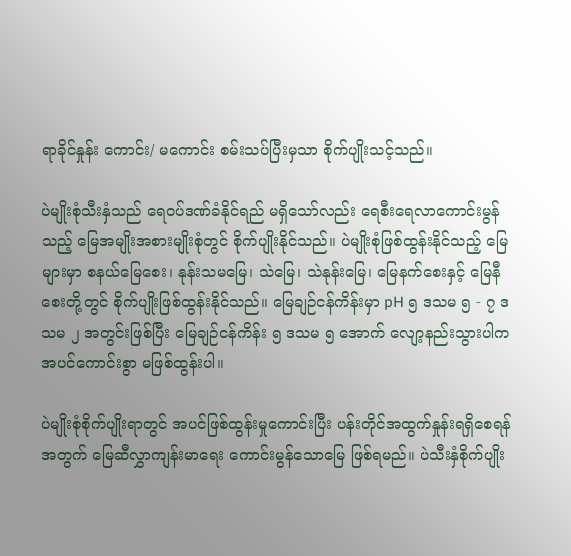ရာခိုင်နှုန်း ကောင်း/ မကောင်း စမ်းသပ်ပြီးမှသာ စိုက်ပျိုးသင့်သည်။

ပဲမျိုးစုံသီးနှံသည် ရေဝပ်ဒဏ်ခံနိုင်ရည် မရှိသော်လည်း ရေစီးရေလာကောင်းမွန်သည့် မြေအမျိုးအစားမျိုးစုံတွင် စိုက်ပျိုးနိုင်သည်။ ပဲမျိုးစုံဖြစ်ထွန်းနိုင်သည့် မြေများမှာ စနယ်မြေစေး၊ နုန်းသမမြေ၊ သဲမြေ၊ သဲနုန်းမြေ၊ မြေနက်စေးနှင့် မြေနီစေးတို့တွင် စိုက်ပျိုးဖြစ်ထွန်းနိုင်သည်။ မြေချဉ်ငန်ကိန်းမှာ pH ၅ ဒသမ ၅ - ၇ ဒသမ ၂ အတွင်းဖြစ်ပြီး မြေချဉ်ငန်ကိန်း ၅ ဒသမ ၅ အောက် လျော့နည်းသွားပါက အပင်ကောင်းစွာ မဖြစ်ထွန်းပါ။

ပဲမျိုးစုံစိုက်ပျိုးရာတွင် အပင်ဖြစ်ထွန်းမှုကောင်းပြီး ပန်းတိုင်အထွက်နှုန်းရရှိစေရန်အတွက် မြေဆီလွှာကျန်းမာရေး ကောင်းမွန်သောမြေ ဖြစ်ရမည်။ ပဲသီးနှံစိုက်ပျိုး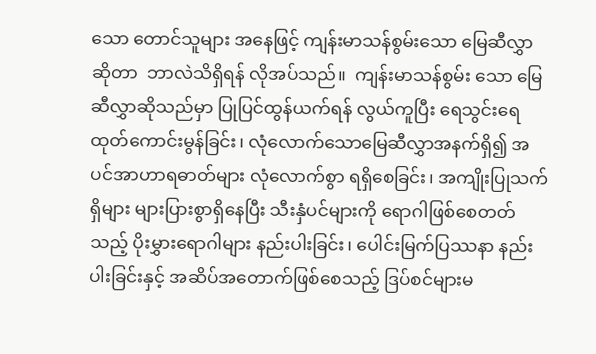သော တောင်သူများ အနေဖြင့် ကျန်းမာသန်စွမ်းသော မြေဆီလွှာဆိုတာ  ဘာလဲသိရှိရန် လိုအပ်သည်။  ကျန်းမာသန်စွမ်း သော မြေဆီလွှာဆိုသည်မှာ ပြုပြင်ထွန်ယက်ရန် လွယ်ကူပြီး ရေသွင်းရေထုတ်ကောင်းမွန်ခြင်း၊ လုံလောက်သောမြေဆီလွှာအနက်ရှိ၍ အပင်အာဟာရဓာတ်များ လုံလောက်စွာ ရရှိစေခြင်း၊ အကျိုးပြုသက်ရှိများ များပြားစွာရှိနေပြီး သီးနှံပင်များကို ရောဂါဖြစ်စေတတ်သည့် ပိုးမွှားရောဂါများ နည်းပါးခြင်း၊ ပေါင်းမြက်ပြဿနာ နည်းပါးခြင်းနှင့် အဆိပ်အတောက်ဖြစ်စေသည့် ဒြပ်စင်များမ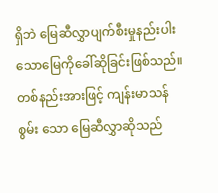ရှိဘဲ မြေဆီလွှာပျက်စီးမှုနည်းပါးသောမြေကိုခေါ်ဆိုခြင်းဖြစ်သည်။ တစ်နည်းအားဖြင့် ကျန်းမာသန်စွမ်း သော မြေဆီလွှာဆိုသည်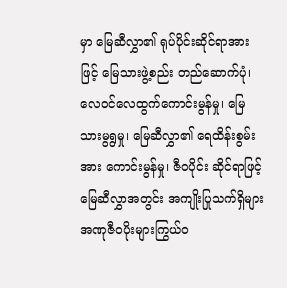မှာ မြေဆီလွှာ၏ ရုပ်ပိုင်းဆိုင်ရာအားဖြင့် မြေသားဖွဲ့စည်း တည်ဆောက်ပုံ၊ လေဝင်လေထွက်ကောင်းမွန်မှု၊ မြေသားမွရွမှု၊ မြေဆီလွှာ၏ ရေထိန်းစွမ်းအား ကောင်းမွန်မှု၊ ဇီဝပိုင်း ဆိုင်ရာဖြင့် မြေဆီလွှာအတွင်း အကျိုးပြုသက်ရှိများ အဏုဇီဝပိုးများကြွယ်ဝ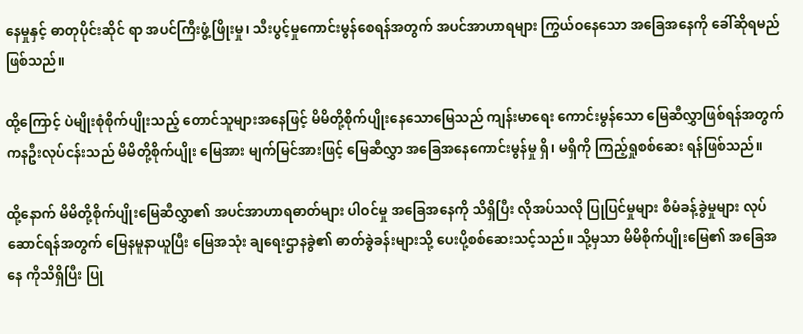နေမှုနှင့် ဓာတုပိုင်းဆိုင် ရာ အပင်ကြီးဖွံ့ဖြိုးမှု၊ သီးပွင့်မှုကောင်းမွန်စေရန်အတွက် အပင်အာဟာရများ ကြွယ်ဝနေသော အခြေအနေကို ခေါ်ဆိုရမည်ဖြစ်သည်။

ထို့ကြောင့် ပဲမျိုးစုံစိုက်ပျိုးသည့် တောင်သူများအနေဖြင့် မိမိတို့စိုက်ပျိုးနေသောမြေသည် ကျန်းမာရေး ကောင်းမွန်သော မြေဆီလွှာဖြစ်ရန်အတွက် ကနဦးလုပ်ငန်းသည် မိမိတို့စိုက်ပျိုး မြေအား မျက်မြင်အားဖြင့် မြေဆီလွှာ အခြေအနေကောင်းမွန်မှု ရှိ၊ မရှိကို ကြည့်ရှုစစ်ဆေး ရန်ဖြစ်သည်။

ထို့နောက် မိမိတို့စိုက်ပျိုးမြေဆီလွှာ၏ အပင်အာဟာရဓာတ်များ ပါဝင်မှု အခြေအနေကို သိရှိပြီး လိုအပ်သလို ပြုပြင်မှုများ စီမံခန့်ခွဲမှုများ လုပ်ဆောင်ရန်အတွက် မြေနမူနာယူပြီး မြေအသုံး ချရေးဌာနခွဲ၏ ဓာတ်ခွဲခန်းများသို့ ပေးပို့စစ်ဆေးသင့်သည်။ သို့မှသာ မိမိစိုက်ပျိုးမြေ၏ အခြေအနေ ကိုသိရှိပြီး ပြု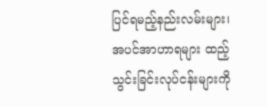ပြင်ရမည့်နည်းလမ်းများ၊ အပင်အာဟာရများ ထည့်သွင်းခြင်းလုပ်ငန်းများကို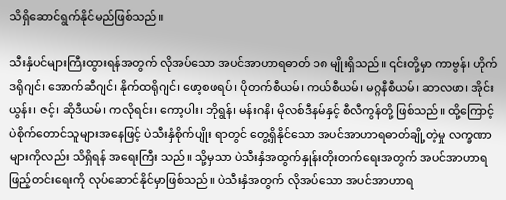သိရှိဆောင်ရွက်နိုင်မည်ဖြစ်သည်။

သီးနှံပင်များကြီးထွားရန်အတွက် လိုအပ်သော အပင်အာဟာရဓာတ် ၁၈ မျိုးရှိသည်။ ၎င်းတို့မှာ ကာဗွန်၊ ဟိုက်ဒရိုဂျင်၊ အောက်ဆီဂျင်၊ နိုက်ထရိုဂျင်၊ ဖော့စဖရပ်၊ ပိုတက်စီယမ်၊ ကယ်စီယမ်၊ မဂ္ဂနီစီယမ်၊ ဆာလဖာ၊ အိုင်းယွန်း၊ ဇင့်၊ ဆိုဒီယမ်၊ ကလိုရင်း၊ ကော့ပါး၊ ဘိုရွန်၊ မန်းဂနိ၊ မိုလစ်ဒီနမ်နှင့် စီလီကွန်တို့ ဖြစ်သည်။ ထို့ကြောင့် ပဲစိုက်တောင်သူများအနေဖြင့် ပဲသီးနှံစိုက်ပျိုး ရာတွင် တွေ့ရှိနိုင်သော အပင်အာဟာရဓာတ်ချို့တဲ့မှု လက္ခဏာ များကိုလည်း သိရှိရန် အရေးကြီး သည်။ သို့မှသာ ပဲသီးနှံအထွက်နှုန်းတိုးတက်ရေးအတွက် အပင်အာဟာရ ဖြည့်တင်းရေးကို လုပ်ဆောင်နိုင်မှာဖြစ်သည်။ ပဲသီးနှံအတွက် လိုအပ်သော အပင်အာဟာရ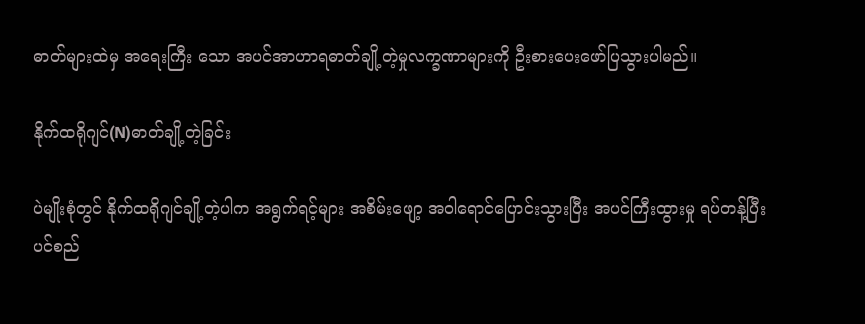ဓာတ်များထဲမှ အရေးကြီး သော အပင်အာဟာရဓာတ်ချို့တဲ့မှုလက္ခဏာများကို ဦးစားပေးဖော်ပြသွားပါမည်။

နိုက်ထရိုဂျင်(N)ဓာတ်ချို့တဲ့ခြင်း

ပဲမျိုးစုံတွင် နိုက်ထရိုဂျင်ချို့တဲ့ပါက အရွက်ရင့်များ အစိမ်းဖျော့ အဝါရောင်ပြောင်းသွားပြီး အပင်ကြီးထွားမှု ရပ်တန့်ပြီး ပင်စည်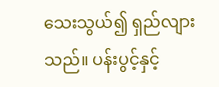သေးသွယ်၍ ရှည်လျားသည်။ ပန်းပွင့်နှင့်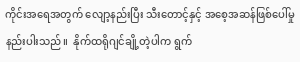ကိုင်းအရေအတွက် လျော့နည်းပြီး သီးတောင့်နှင့် အစေ့အဆန်ဖြစ်ပေါ်မှုနည်းပါးသည်။  နိုက်ထရိုဂျင်ချို့တဲ့ပါက ရွက်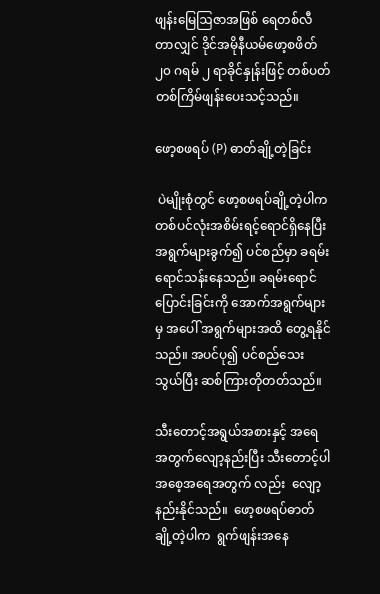ဖျန်းမြေဩဇာအဖြစ် ရေတစ်လီတာလျှင် ဒိုင်အမိုနီယမ်ဖော့စဖိတ် ၂၀ ဂရမ် ၂ ရာခိုင်နှုန်းဖြင့် တစ်ပတ်တစ်ကြိမ်ဖျန်းပေးသင့်သည်။

ဖော့စဖရပ် (P) ဓာတ်ချို့တဲ့ခြင်း

 ပဲမျိုးစုံတွင် ဖော့စဖရပ်ချို့တဲ့ပါက တစ်ပင်လုံးအစိမ်းရင့်ရောင်ရှိနေပြီး အရွက်များခွက်၍ ပင်စည်မှာ ခရမ်းရောင်သန်းနေသည်။ ခရမ်းရောင်ပြောင်းခြင်းကို အောက်အရွက်များမှ အပေါ် အရွက်များအထိ တွေ့ရနိုင်သည်။ အပင်ပု၍ ပင်စည်သေးသွယ်ပြီး ဆစ်ကြားတိုတတ်သည်။

သီးတောင့်အရွယ်အစားနှင့် အရေအတွက်လျော့နည်းပြီး သီးတောင့်ပါ အစေ့အရေအတွက် လည်း  လျော့နည်းနိုင်သည်။  ဖော့စဖရပ်ဓာတ်ချို့တဲ့ပါက  ရွက်ဖျန်းအနေ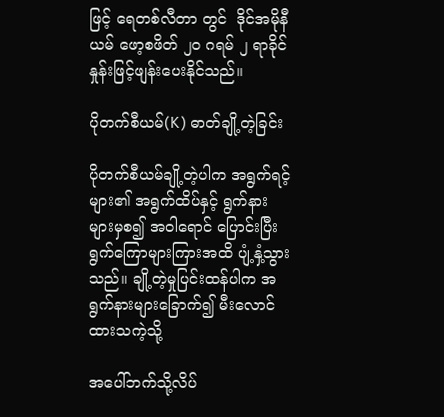ဖြင့် ရေတစ်လီတာ တွင်  ဒိုင်အမိုနီယမ် ဖော့စဖိတ် ၂၀ ဂရမ် ၂ ရာခိုင်နှုန်းဖြင့်ဖျန်းပေးနိုင်သည်။

ပိုတက်စီယမ်(K) ဓာတ်ချို့တဲ့ခြင်း

ပိုတက်စီယမ်ချို့တဲ့ပါက အရွက်ရင့်များ၏ အရွက်ထိပ်နှင့် ရွက်နားများမှစ၍ အဝါရောင် ပြောင်းပြီး ရွက်ကြောများကြားအထိ ပျံ့နှံ့သွားသည်။ ချို့တဲ့မှုပြင်းထန်ပါက အရွက်နားများခြောက်၍ မီးလောင်ထားသကဲ့သို့

အပေါ်ဘက်သို့လိပ်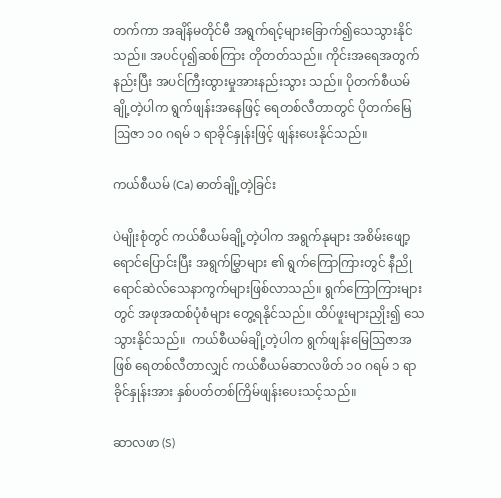တက်ကာ အချိန်မတိုင်မီ အရွက်ရင့်များခြောက်၍သေသွားနိုင်သည်။ အပင်ပု၍ဆစ်ကြား တိုတတ်သည်။ ကိုင်းအရေအတွက်နည်းပြီး အပင်ကြီးထွားမှုအားနည်းသွား သည်။ ပိုတက်စီယမ်ချို့တဲ့ပါက ရွက်ဖျန်းအနေဖြင့် ရေတစ်လီတာတွင် ပိုတက်မြေဩဇာ ၁၀ ဂရမ် ၁ ရာခိုင်နှုန်းဖြင့် ဖျန်းပေးနိုင်သည်။

ကယ်စီယမ် (Ca) ဓာတ်ချို့တဲ့ခြင်း

ပဲမျိုးစုံတွင် ကယ်စီယမ်ချို့တဲ့ပါက အရွက်နုများ အစိမ်းဖျော့ရောင်ပြောင်းပြီး အရွက်မြွှာများ ၏ ရွက်ကြောကြားတွင် နီညိုရောင်ဆဲလ်သေနာကွက်များဖြစ်လာသည်။ ရွက်ကြောကြားများတွင် အဖုအထစ်ပုံစံများ တွေ့ရနိုင်သည်။ ထိပ်ဖူးများညှိုး၍ သေသွားနိုင်သည်။  ကယ်စီယမ်ချို့တဲ့ပါက ရွက်ဖျန်းမြေဩဇာအဖြစ် ရေတစ်လီတာလျှင် ကယ်စီယမ်ဆာလဖိတ် ၁၀ ဂရမ် ၁ ရာခိုင်နှုန်းအား နှစ်ပတ်တစ်ကြိမ်ဖျန်းပေးသင့်သည်။

ဆာလဖာ (S)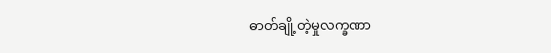ဓာတ်ချို့တဲ့မှုလက္ခဏာ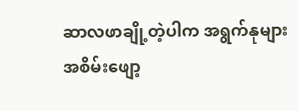ဆာလဖာချို့တဲ့ပါက အရွက်နုများအစိမ်းဖျော့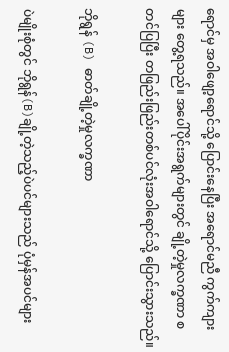ရောင်မှ အဝါဖျော့ရောင်သို့ ပြောင်းနေပြီး အရောင်မညီ ကွက်ကျားများ တွေ့ရသည်။ အပေါ်ပိုင်းအရွက်များတွင် ချို့တဲ့မှုလက္ခဏာ စတင်ပြပြီး တဖြည်းဖြည်းတစ်ပင်လုံးအဝါရောင်သို့ ပြောင်းသွားသည်။

ဘိုရွန် (B) ဓာတ်ချို့တဲ့မှုလက္ခဏာ

ပဲမျိုးစုံတွင် ဘိုရွန်(B)ချို့တဲ့သည့်ပဲပင်များသည် ပုံမှန်အပင်များ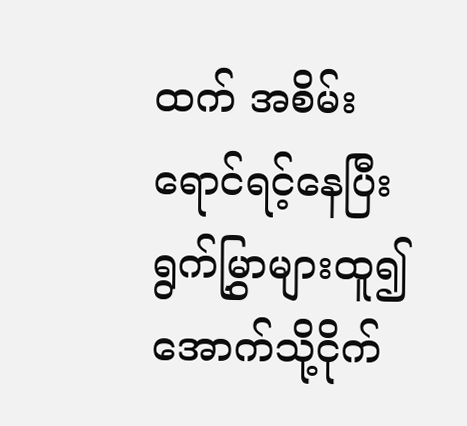ထက် အစိမ်းရောင်ရင့်နေပြီး ရွက်မြွှာများထူ၍ အောက်သို့ငိုက်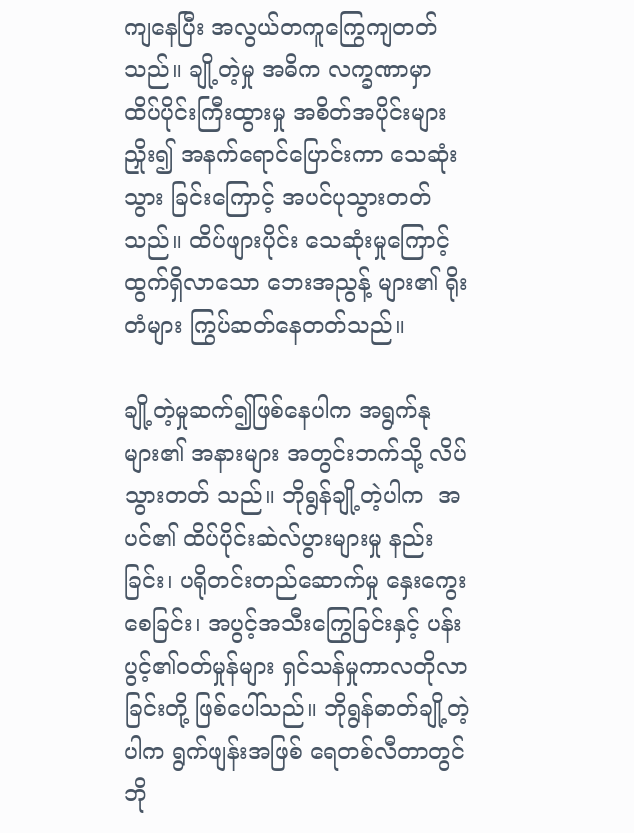ကျနေပြီး အလွယ်တကူကြွေကျတတ်သည်။ ချို့တဲ့မှု အဓိက လက္ခဏာမှာ ထိပ်ပိုင်းကြီးထွားမှု အစိတ်အပိုင်းများ ညှိုး၍ အနက်ရောင်ပြောင်းကာ သေဆုံးသွား ခြင်းကြောင့် အပင်ပုသွားတတ်သည်။ ထိပ်ဖျားပိုင်း သေဆုံးမှုကြောင့် ထွက်ရှိလာသော ဘေးအညွန့် များ၏ ရိုးတံများ ကြွပ်ဆတ်နေတတ်သည်။

ချို့တဲ့မှုဆက်၍ဖြစ်နေပါက အရွက်နုများ၏ အနားများ အတွင်းဘက်သို့ လိပ်သွားတတ် သည်။ ဘိုရွန်ချို့တဲ့ပါက  အပင်၏ ထိပ်ပိုင်းဆဲလ်ပွားများမှု နည်းခြင်း၊ ပရိုတင်းတည်ဆောက်မှု နှေးကွေးစေခြင်း၊ အပွင့်အသီးကြွေခြင်းနှင့် ပန်းပွင့်၏ဝတ်မှုန်များ ရှင်သန်မှုကာလတိုလာခြင်းတို့ ဖြစ်ပေါ်သည်။ ဘိုရွန်ဓာတ်ချို့တဲ့ပါက ရွက်ဖျန်းအဖြစ် ရေတစ်လီတာတွင် ဘို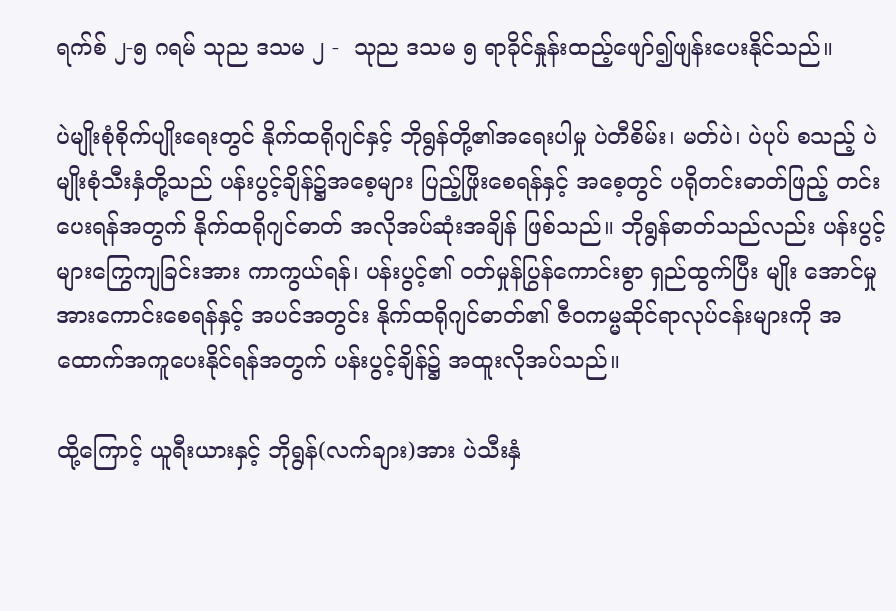ရက်စ် ၂-၅ ဂရမ် သုည ဒသမ ၂ -  သုည ဒသမ ၅ ရာခိုင်နှုန်းထည့်ဖျော်၍ဖျန်းပေးနိုင်သည်။

ပဲမျိုးစုံစိုက်ပျိုးရေးတွင် နိုက်ထရိုဂျင်နှင့် ဘိုရွန်တို့၏အရေးပါမှု ပဲတီစိမ်း၊ မတ်ပဲ၊ ပဲပုပ် စသည့် ပဲမျိုးစုံသီးနှံတို့သည် ပန်းပွင့်ချိန်၌အစေ့များ ပြည့်ဖြိုးစေရန်နှင့် အစေ့တွင် ပရိုတင်းဓာတ်ဖြည့် တင်းပေးရန်အတွက် နိုက်ထရိုဂျင်ဓာတ် အလိုအပ်ဆုံးအချိန် ဖြစ်သည်။ ဘိုရွန်ဓာတ်သည်လည်း ပန်းပွင့်များကြွေကျခြင်းအား ကာကွယ်ရန်၊ ပန်းပွင့်၏ ဝတ်မှုန်ပြွန်ကောင်းစွာ ရှည်ထွက်ပြီး မျိုး အောင်မှု အားကောင်းစေရန်နှင့် အပင်အတွင်း နိုက်ထရိုဂျင်ဓာတ်၏ ဇီဝကမ္မဆိုင်ရာလုပ်ငန်းများကို အထောက်အကူပေးနိုင်ရန်အတွက် ပန်းပွင့်ချိန်၌ အထူးလိုအပ်သည်။

ထို့ကြောင့် ယူရီးယားနှင့် ဘိုရွန်(လက်ချား)အား ပဲသီးနှံ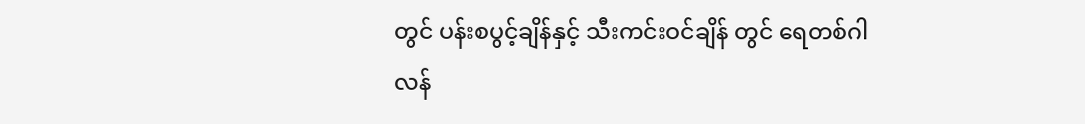တွင် ပန်းစပွင့်ချိန်နှင့် သီးကင်းဝင်ချိန် တွင် ရေတစ်ဂါလန်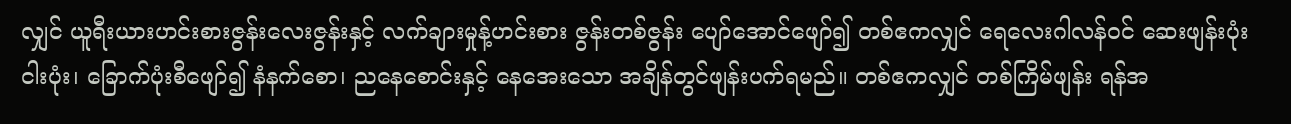လျှင် ယူရီးယားဟင်းစားဇွန်းလေးဇွန်းနှင့် လက်ချားမှုန့်ဟင်းစား ဇွန်းတစ်ဇွန်း ပျော်အောင်ဖျော်၍ တစ်ဧကလျှင် ရေလေးဂါလန်ဝင် ဆေးဖျန်းပုံး ငါးပုံး၊ ခြောက်ပုံးစီဖျော်၍ နံနက်စော၊ ညနေစောင်းနှင့် နေအေးသော အချိန်တွင်ဖျန်းပက်ရမည်။ တစ်ဧကလျှင် တစ်ကြိမ်ဖျန်း ရန်အ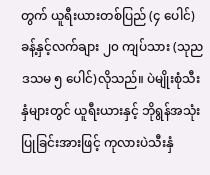တွက် ယူရီးယားတစ်ပြည် (၄ ပေါင်)ခန့်နှင့်လက်ချား ၂၀ ကျပ်သား (သုည ဒသမ ၅ ပေါင်)လိုသည်။ ပဲမျိုးစုံသီးနှံများတွင် ယူရီးယားနှင့် ဘိုရွန်အသုံးပြုခြင်းအားဖြင့် ကုလားပဲသီးနှံ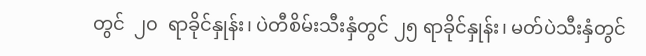တွင်  ၂၀  ရာခိုင်နှုန်း၊ ပဲတီစိမ်းသီးနှံတွင် ၂၅ ရာခိုင်နှုန်း၊ မတ်ပဲသီးနှံတွင်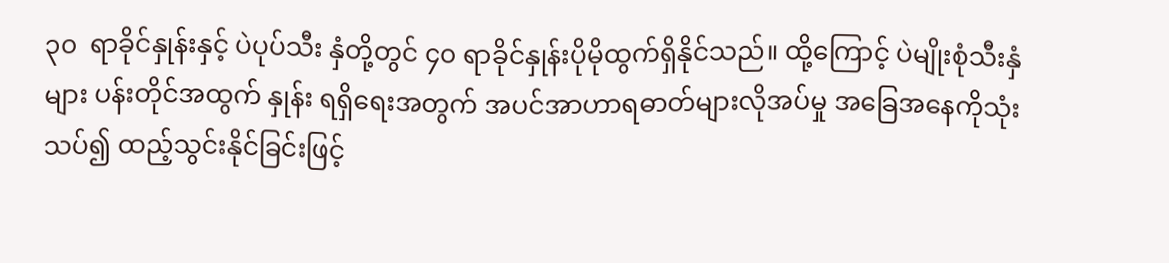၃၀  ရာခိုင်နှုန်းနှင့် ပဲပုပ်သီး နှံတို့တွင် ၄၀ ရာခိုင်နှုန်းပိုမိုထွက်ရှိနိုင်သည်။ ထို့ကြောင့် ပဲမျိုးစုံသီးနှံများ ပန်းတိုင်အထွက် နှုန်း ရရှိရေးအတွက် အပင်အာဟာရဓာတ်များလိုအပ်မှု အခြေအနေကိုသုံးသပ်၍ ထည့်သွင်းနိုင်ခြင်းဖြင့်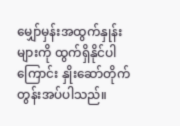မျှော်မှန်းအထွက်နှုန်းများကို ထွက်ရှိနိုင်ပါကြောင်း နှိုးဆော်တိုက်တွန်းအပ်ပါသည်။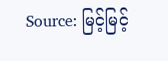Source: မြင့်မြင့်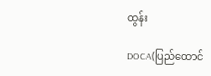ထွန်း

DOCA(ပြည်ထောင်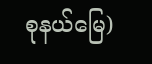စုနယ်မြေ)